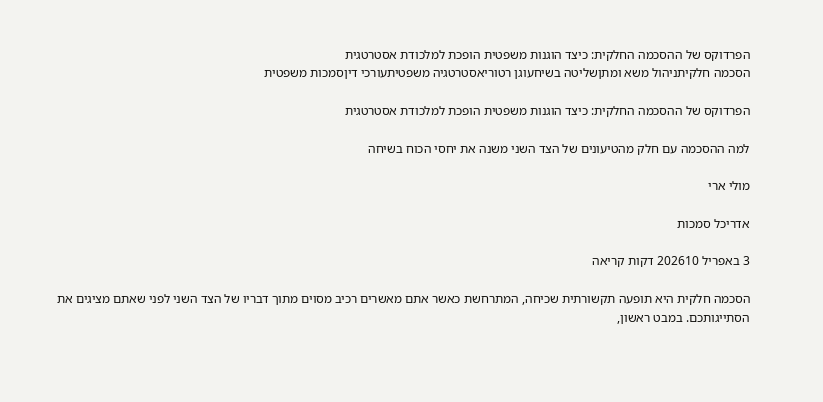הפרדוקס של ההסכמה החלקית: כיצד הוגנות משפטית הופכת למלכודת אסטרטגית
הסכמה חלקיתניהול משא ומתןשליטה בשיחעוגן רטוריאסטרטגיה משפטיתעורכי דיןסמכות משפטית

הפרדוקס של ההסכמה החלקית: כיצד הוגנות משפטית הופכת למלכודת אסטרטגית

למה ההסכמה עם חלק מהטיעונים של הצד השני משנה את יחסי הכוח בשיחה

מולי ארי

אדריכל סמכות

3 באפריל 202610 דקות קריאה

הסכמה חלקית היא תופעה תקשורתית שכיחה, המתרחשת כאשר אתם מאשרים רכיב מסוים מתוך דבריו של הצד השני לפני שאתם מציגים את הסתייגותכם. במבט ראשון,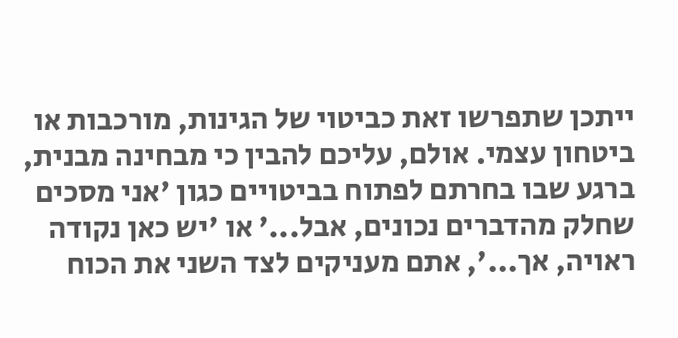ייתכן שתפרשו זאת כביטוי של הגינות, מורכבות או ביטחון עצמי. אולם, עליכם להבין כי מבחינה מבנית, ברגע שבו בחרתם לפתוח בביטויים כגון 'אני מסכים שחלק מהדברים נכונים, אבל...' או 'יש כאן נקודה ראויה, אך...', אתם מעניקים לצד השני את הכוח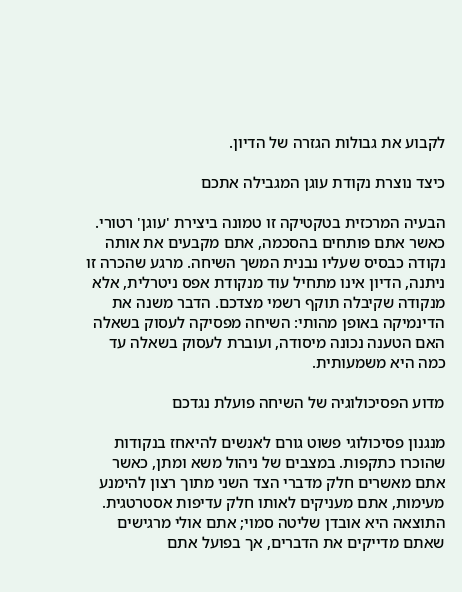לקבוע את גבולות הגזרה של הדיון.

כיצד נוצרת נקודת עוגן המגבילה אתכם

הבעיה המרכזית בטקטיקה זו טמונה ביצירת 'עוגן' רטורי. כאשר אתם פותחים בהסכמה, אתם מקבעים את אותה נקודה כבסיס שעליו נבנית המשך השיחה. מרגע שהכרה זו ניתנה, הדיון אינו מתחיל עוד מנקודת אפס ניטרלית, אלא מנקודה שקיבלה תוקף רשמי מצדכם. הדבר משנה את הדינמיקה באופן מהותי: השיחה מפסיקה לעסוק בשאלה האם הטענה נכונה מיסודה, ועוברת לעסוק בשאלה עד כמה היא משמעותית.

מדוע הפסיכולוגיה של השיחה פועלת נגדכם

מנגנון פסיכולוגי פשוט גורם לאנשים להיאחז בנקודות שהוכרו כתקפות. במצבים של ניהול משא ומתן, כאשר אתם מאשרים חלק מדברי הצד השני מתוך רצון להימנע מעימות, אתם מעניקים לאותו חלק עדיפות אסטרטגית. התוצאה היא אובדן שליטה סמוי; אתם אולי מרגישים שאתם מדייקים את הדברים, אך בפועל אתם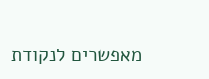מאפשרים לנקודת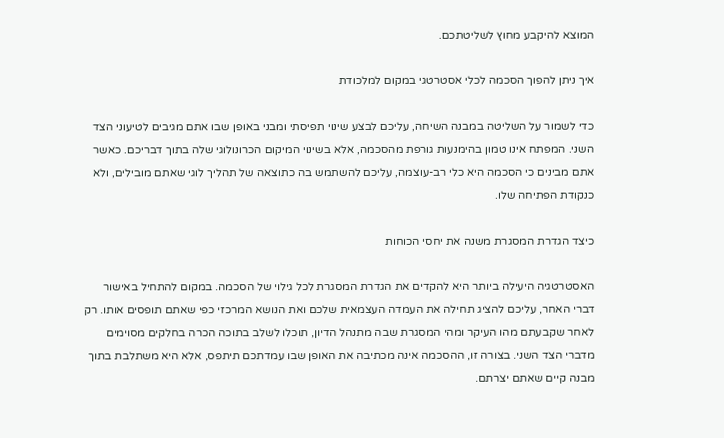המוצא להיקבע מחוץ לשליטתכם.

איך ניתן להפוך הסכמה לכלי אסטרטגי במקום למלכודת

כדי לשמור על השליטה במבנה השיחה, עליכם לבצע שינוי תפיסתי ומבני באופן שבו אתם מגיבים לטיעוני הצד השני. המפתח אינו טמון בהימנעות גורפת מהסכמה, אלא בשינוי המיקום הכרונולוגי שלה בתוך דבריכם. כאשר אתם מבינים כי הסכמה היא כלי רב-עוצמה, עליכם להשתמש בה כתוצאה של תהליך לוגי שאתם מובילים, ולא כנקודת הפתיחה שלו.

כיצד הגדרת המסגרת משנה את יחסי הכוחות

האסטרטגיה היעילה ביותר היא להקדים את הגדרת המסגרת לכל גילוי של הסכמה. במקום להתחיל באישור דברי האחר, עליכם להציג תחילה את העמדה העצמאית שלכם ואת הנושא המרכזי כפי שאתם תופסים אותו. רק לאחר שקבעתם מהו העיקר ומהי המסגרת שבה מתנהל הדיון, תוכלו לשלב בתוכה הכרה בחלקים מסוימים מדברי הצד השני. בצורה זו, ההסכמה אינה מכתיבה את האופן שבו עמדתכם תיתפס, אלא היא משתלבת בתוך מבנה קיים שאתם יצרתם.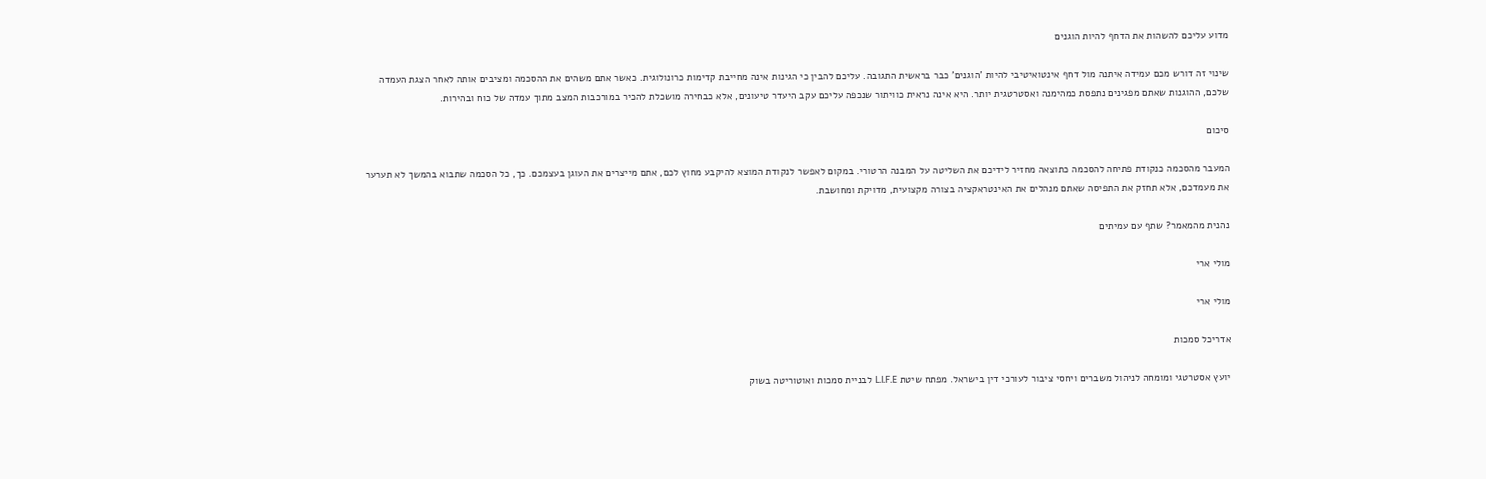מדוע עליכם להשהות את הדחף להיות הוגנים

שינוי זה דורש מכם עמידה איתנה מול דחף אינטואיטיבי להיות 'הוגנים' כבר בראשית התגובה. עליכם להבין כי הגינות אינה מחייבת קדימות כרונולוגית. כאשר אתם משהים את ההסכמה ומציבים אותה לאחר הצגת העמדה שלכם, ההוגנות שאתם מפגינים נתפסת כמהימנה ואסטרטגית יותר. היא אינה נראית כוויתור שנכפה עליכם עקב היעדר טיעונים, אלא כבחירה מושכלת להכיר במורכבות המצב מתוך עמדה של כוח ובהירות.

סיכום

המעבר מהסכמה כנקודת פתיחה להסכמה כתוצאה מחזיר לידיכם את השליטה על המבנה הרטורי. במקום לאפשר לנקודת המוצא להיקבע מחוץ לכם, אתם מייצרים את העוגן בעצמכם. כך, כל הסכמה שתבוא בהמשך לא תערער את מעמדכם, אלא תחזק את התפיסה שאתם מנהלים את האינטראקציה בצורה מקצועית, מדויקת ומחושבת.

נהנית מהמאמר? שתף עם עמיתים

מולי ארי

מולי ארי

אדריכל סמכות

יועץ אסטרטגי ומומחה לניהול משברים ויחסי ציבור לעורכי דין בישראל. מפתח שיטת L.I.F.E לבניית סמכות ואוטוריטה בשוק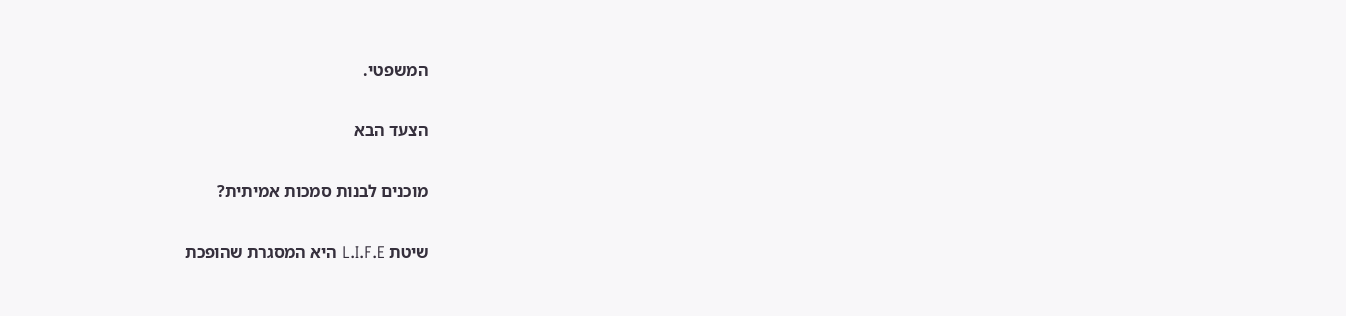המשפטי.

הצעד הבא

מוכנים לבנות סמכות אמיתית?

שיטת L.I.F.E היא המסגרת שהופכת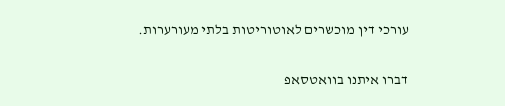עורכי דין מוכשרים לאוטוריטות בלתי מעורערות.

דברו איתנו בוואטסאפ